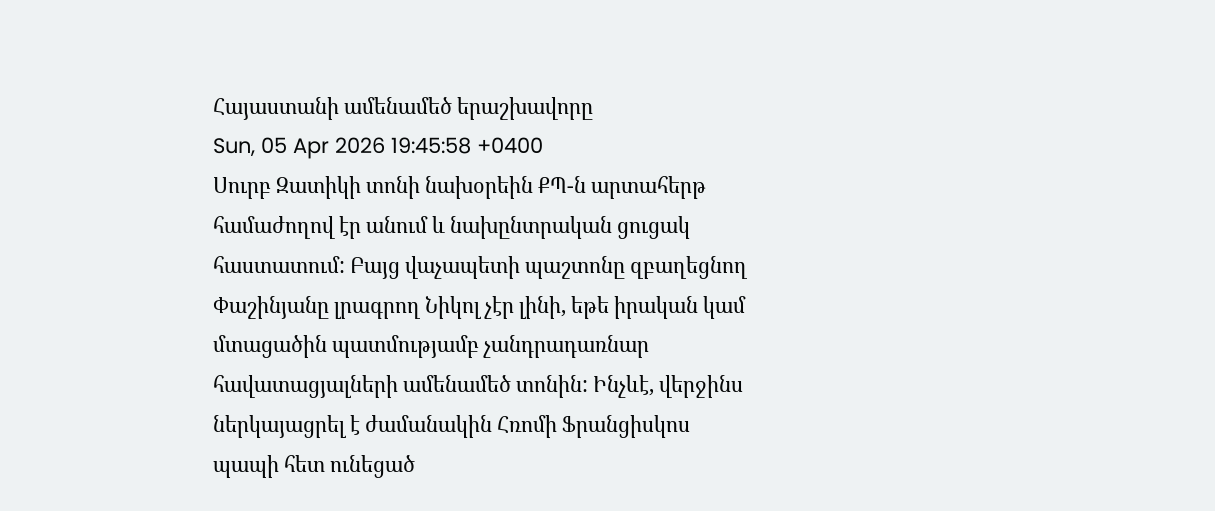Հայաստանի ամենամեծ երաշխավորը
Sun, 05 Apr 2026 19:45:58 +0400
Սուրբ Զատիկի տոնի նախօրեին ՔՊ-ն արտահերթ համաժողով էր անում և նախընտրական ցուցակ հաստատում: Բայց վաչապետի պաշտոնը զբաղեցնող Փաշինյանը լրագրող Նիկոլ չէր լինի, եթե իրական կամ մտացածին պատմությամբ չանդրադառնար հավատացյալների ամենամեծ տոնին: Ինչևէ, վերջինս ներկայացրել է ժամանակին Հռոմի Ֆրանցիսկոս պապի հետ ունեցած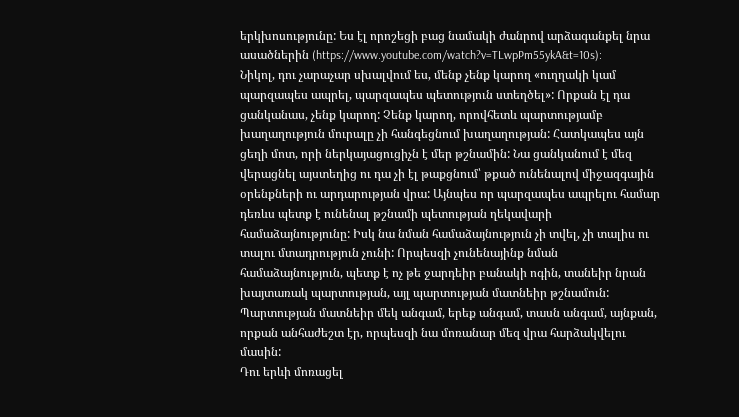երկխոսությունը: Ես էլ որոշեցի բաց նամակի ժանրով արձագանքել նրա ասածներին (https://www.youtube.com/watch?v=TLwpPm55ykA&t=10s):
Նիկոլ, դու չարաչար սխալվում ես, մենք չենք կարող «ուղղակի կամ պարզապես ապրել, պարզապես պետություն ստեղծել»: Որքան էլ դա ցանկանաս, չենք կարող: Չենք կարող, որովհետև պարտությամբ խաղաղություն մուրալը չի հանգեցնում խաղաղության: Հատկապես այն ցեղի մոտ, որի ներկայացուցիչն է մեր թշնամին: Նա ցանկանում է մեզ վերացնել այստեղից ու դա չի էլ թաքցնում՝ թքած ունենալով միջազգային օրենքների ու արդարության վրա: Այնպես որ պարզապես ապրելու համար դեռևս պետք է ունենալ թշնամի պետության ղեկավարի համաձայնությունը: Իսկ նա նման համաձայնություն չի տվել, չի տալիս ու տալու մտադրություն չունի: Որպեսզի չունենայինք նման համաձայնություն, պետք է ոչ թե ջարդեիր բանակի ոգին, տանեիր նրան խայտառակ պարտության, այլ պարտության մատնեիր թշնամուն: Պարտության մատնեիր մեկ անգամ, երեք անգամ, տասն անգամ, այնքան, որքան անհաժեշտ էր, որպեսզի նա մոռանար մեզ վրա հարձակվելու մասին:
Դու երևի մոռացել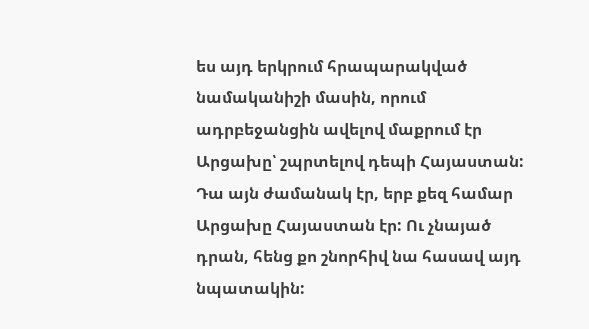ես այդ երկրում հրապարակված նամականիշի մասին, որում ադրբեջանցին ավելով մաքրում էր Արցախը՝ շպրտելով դեպի Հայաստան: Դա այն ժամանակ էր, երբ քեզ համար Արցախը Հայաստան էր: Ու չնայած դրան, հենց քո շնորհիվ նա հասավ այդ նպատակին: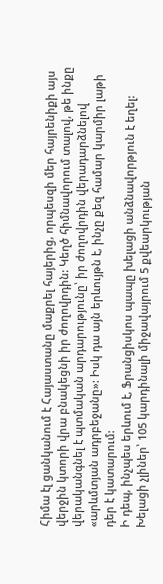Հիմա էլ ցանկանում է Հայաստանը մաքրել հայերից, որպեսզի մեր հայրենիքի այս վերջին կտորի վրա բնակեցնի իր ժողովրդին: Կեղծ հիմնավորում տալով, թե ինքը վերականգնել է պտմական արդարությունը՝ իր ժողովրդին վերադարձնելով «արևմտյան ադրբեջանը»: Իսկ դա այն երևույթն է, ինչը քեզ համար կարմիր լաթի դեր է կատարում:
Ի դեպ, ինչպես երևում է, Ֆրանցիսկոս պապը խելացի անձնավորթյուն է եղել: Խելացի չլիներ՝ 105 կարդինալի միջավայրում 5 քվեարկության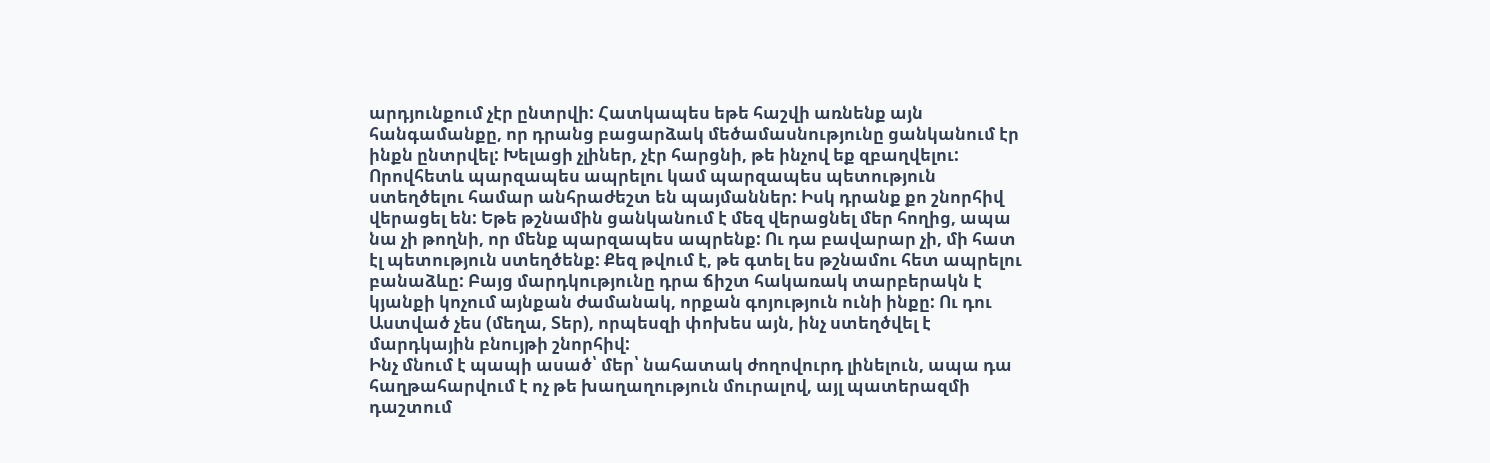արդյունքում չէր ընտրվի: Հատկապես եթե հաշվի առնենք այն հանգամանքը, որ դրանց բացարձակ մեծամասնությունը ցանկանում էր ինքն ընտրվել: Խելացի չլիներ, չէր հարցնի, թե ինչով եք զբաղվելու: Որովհետև պարզապես ապրելու կամ պարզապես պետություն ստեղծելու համար անհրաժեշտ են պայմաններ: Իսկ դրանք քո շնորհիվ վերացել են: Եթե թշնամին ցանկանում է մեզ վերացնել մեր հողից, ապա նա չի թողնի, որ մենք պարզապես ապրենք: Ու դա բավարար չի, մի հատ էլ պետություն ստեղծենք: Քեզ թվում է, թե գտել ես թշնամու հետ ապրելու բանաձևը: Բայց մարդկությունը դրա ճիշտ հակառակ տարբերակն է կյանքի կոչում այնքան ժամանակ, որքան գոյություն ունի ինքը: Ու դու Աստված չես (մեղա, Տեր), որպեսզի փոխես այն, ինչ ստեղծվել է մարդկային բնույթի շնորհիվ:
Ինչ մնում է պապի ասած՝ մեր՝ նահատակ ժողովուրդ լինելուն, ապա դա հաղթահարվում է ոչ թե խաղաղություն մուրալով, այլ պատերազմի դաշտում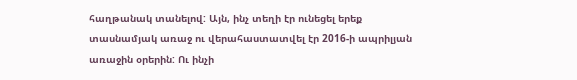հաղթանակ տանելով: Այն, ինչ տեղի էր ունեցել երեք տասնամյակ առաջ ու վերահաստատվել էր 2016-ի ապրիլյան առաջին օրերին: Ու ինչի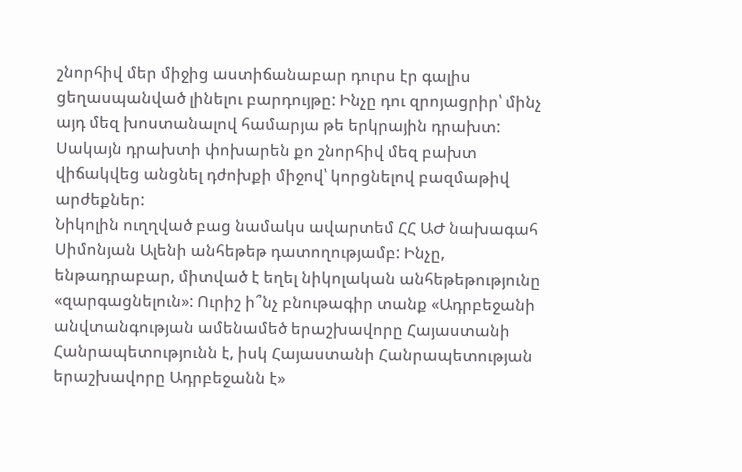շնորհիվ մեր միջից աստիճանաբար դուրս էր գալիս ցեղասպանված լինելու բարդույթը: Ինչը դու զրոյացրիր՝ մինչ այդ մեզ խոստանալով համարյա թե երկրային դրախտ: Սակայն դրախտի փոխարեն քո շնորհիվ մեզ բախտ վիճակվեց անցնել դժոխքի միջով՝ կորցնելով բազմաթիվ արժեքներ:
Նիկոլին ուղղված բաց նամակս ավարտեմ ՀՀ ԱԺ նախագահ Սիմոնյան Ալենի անհեթեթ դատողությամբ: Ինչը, ենթադրաբար, միտված է եղել նիկոլական անհեթեթությունը «զարգացնելուն»: Ուրիշ ի՞նչ բնութագիր տանք «Ադրբեջանի անվտանգության ամենամեծ երաշխավորը Հայաստանի Հանրապետությունն է, իսկ Հայաստանի Հանրապետության երաշխավորը Ադրբեջանն է»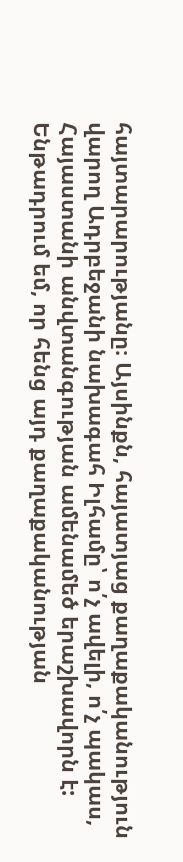հայտարարությանը։ Այսինքն, հայատյաց քաղաքականություն վարող Ադրբեջանի նախագահ Իլհամը՝ ո՛չ ավելի, ո՛չ պակաս, Հայաստանի անվտանգության ամենամեծ երաշխավորն է: Ենթադրում եմ, որ հենց այդ քաղաքականության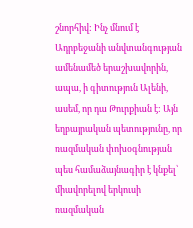շնորհիվ: Ինչ մնում է Ադրբեջանի անվտանգության ամենամեծ երաշխավորին, ապա, ի գիտություն Ալենի, ասեմ, որ դա Թուրքիան է: Այն եղբայրական պետությունը, որ ռազմական փոխօգնության պես համաձայնագիր է կնքել՝ միավորելով երկուսի ռազմական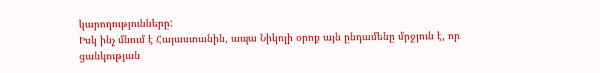կարողությունները:
Իսկ ինչ մնում է Հայաստանին, ապա Նիկոլի օրոք այն ընդամենը մրջյուն է, որ ցանկության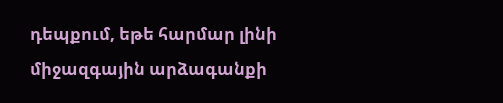դեպքում, եթե հարմար լինի միջազգային արձագանքի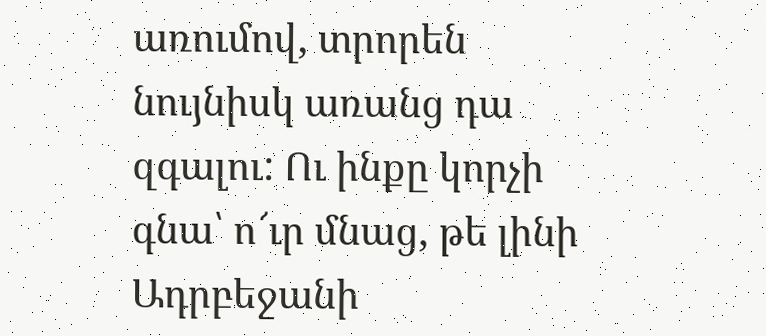առումով, տրորեն նույնիսկ առանց դա զգալու: Ու ինքը կորչի գնա՝ ո՜ւր մնաց, թե լինի Ադրբեջանի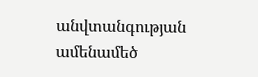անվտանգության ամենամեծ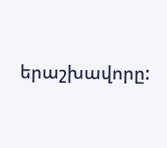երաշխավորը: